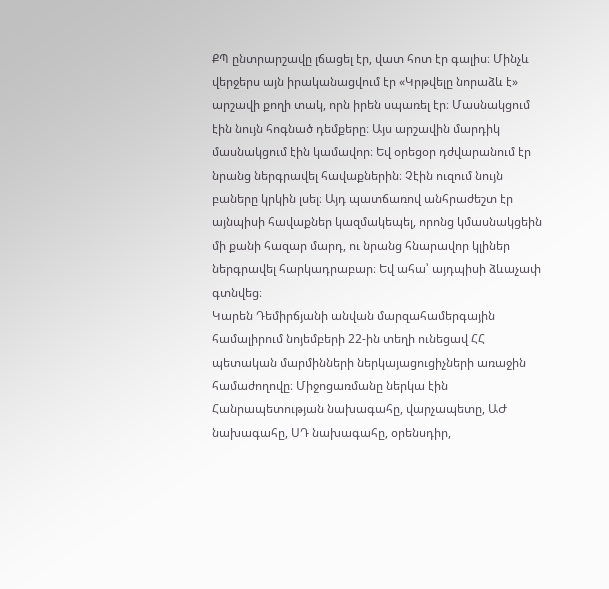ՔՊ ընտրարշավը լճացել էր, վատ հոտ էր գալիս։ Մինչև վերջերս այն իրականացվում էր «Կրթվելը նորաձև է» արշավի քողի տակ, որն իրեն սպառել էր։ Մասնակցում էին նույն հոգնած դեմքերը։ Այս արշավին մարդիկ մասնակցում էին կամավոր։ Եվ օրեցօր դժվարանում էր նրանց ներգրավել հավաքներին։ Չէին ուզում նույն բաները կրկին լսել։ Այդ պատճառով անհրաժեշտ էր այնպիսի հավաքներ կազմակեպել, որոնց կմասնակցեին մի քանի հազար մարդ, ու նրանց հնարավոր կլիներ ներգրավել հարկադրաբար։ Եվ ահա՝ այդպիսի ձևաչափ գտնվեց։
Կարեն Դեմիրճյանի անվան մարզահամերգային համալիրում նոյեմբերի 22-ին տեղի ունեցավ ՀՀ պետական մարմինների ներկայացուցիչների առաջին համաժողովը։ Միջոցառմանը ներկա էին Հանրապետության նախագահը, վարչապետը, ԱԺ նախագահը, ՍԴ նախագահը, օրենսդիր,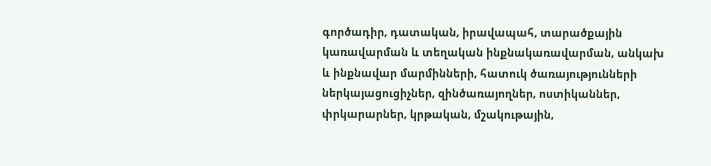գործադիր, դատական, իրավապահ, տարածքային կառավարման և տեղական ինքնակառավարման, անկախ և ինքնավար մարմինների, հատուկ ծառայությունների ներկայացուցիչներ, զինծառայողներ, ոստիկաններ, փրկարարներ, կրթական, մշակութային,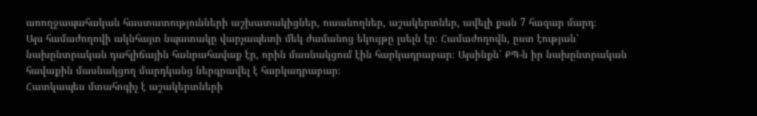առողջապահական հաստատությունների աշխատակիցներ, ուսանողներ, աշակերտներ, ավելի քան 7 հազար մարդ։
Այս համաժողովի ակնհայտ նպատակը վարչապետի մեկ ժամանոց եկույթը լսելն էր։ Համաժողովն, ըստ էության՝ նախընտրական դահլիճային հանրահավաք էր, որին մասնակցում էին հարկադրաբար։ Այսինքն՝ ՔՊ-ն իր նախընտրական հավաքին մասնակցող մարդկանց ներգրավել է հարկադրաբար։
Հատկապես մտահոգիչ է աշակերտների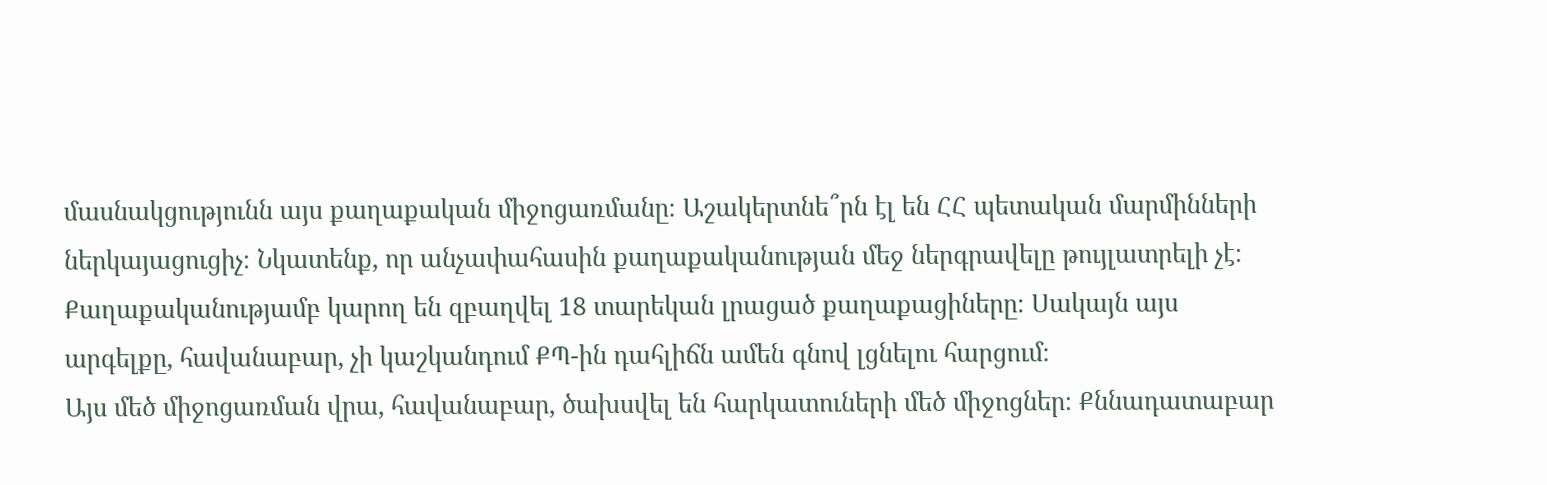մասնակցությունն այս քաղաքական միջոցառմանը։ Աշակերտնե՞րն էլ են ՀՀ պետական մարմինների ներկայացուցիչ։ Նկատենք, որ անչափահասին քաղաքականության մեջ ներգրավելը թույլատրելի չէ։ Քաղաքականությամբ կարող են զբաղվել 18 տարեկան լրացած քաղաքացիները։ Սակայն այս արգելքը, հավանաբար, չի կաշկանդում ՔՊ-ին դահլիճն ամեն գնով լցնելու հարցում։
Այս մեծ միջոցառման վրա, հավանաբար, ծախսվել են հարկատուների մեծ միջոցներ։ Քննադատաբար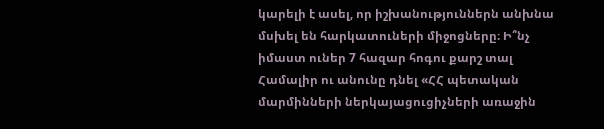կարելի է ասել, որ իշխանություններն անխնա մսխել են հարկատուների միջոցները։ Ի՞նչ իմաստ ուներ 7 հազար հոգու քարշ տալ Համալիր ու անունը դնել «ՀՀ պետական մարմինների ներկայացուցիչների առաջին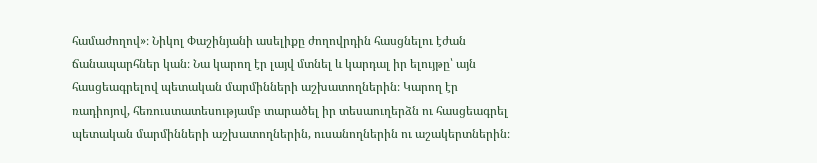համաժողով»։ Նիկոլ Փաշինյանի ասելիքը ժողովրդին հասցնելու էժան ճանապարհներ կան։ Նա կարող էր լայվ մտնել և կարդալ իր ելույթը՝ այն հասցեագրելով պետական մարմինների աշխատողներին։ Կարող էր ռադիոյով, հեռուստատեսությամբ տարածել իր տեսաուղերձն ու հասցեագրել պետական մարմինների աշխատողներին, ուսանողներին ու աշակերտներին։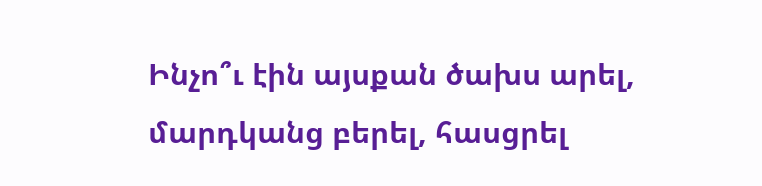Ինչո՞ւ էին այսքան ծախս արել, մարդկանց բերել, հասցրել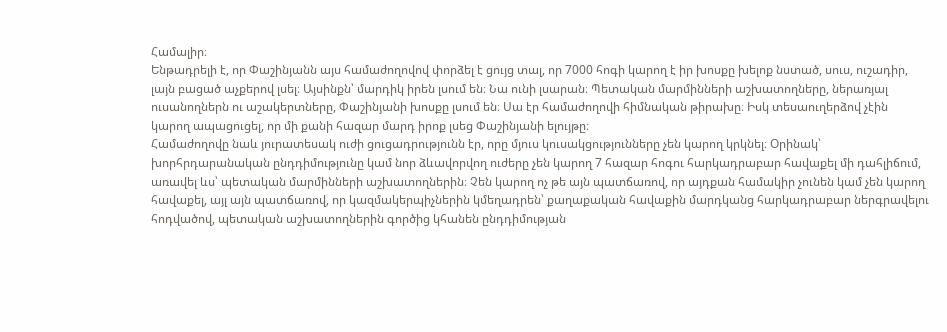Համալիր։
Ենթադրելի է, որ Փաշինյանն այս համաժողովով փորձել է ցույց տալ, որ 7000 հոգի կարող է իր խոսքը խելոք նստած, սուս, ուշադիր, լայն բացած աչքերով լսել։ Այսինքն՝ մարդիկ իրեն լսում են։ Նա ունի լսարան։ Պետական մարմինների աշխատողները, ներառյալ ուսանողներն ու աշակերտները, Փաշինյանի խոսքը լսում են։ Սա էր համաժողովի հիմնական թիրախը։ Իսկ տեսաուղերձով չէին կարող ապացուցել, որ մի քանի հազար մարդ իրոք լսեց Փաշինյանի ելույթը։
Համաժողովը նաև յուրատեսակ ուժի ցուցադրությունն էր, որը մյուս կուսակցությունները չեն կարող կրկնել։ Օրինակ՝ խորհրդարանական ընդդիմությունը կամ նոր ձևավորվող ուժերը չեն կարող 7 հազար հոգու հարկադրաբար հավաքել մի դահլիճում, առավել ևս՝ պետական մարմինների աշխատողներին։ Չեն կարող ոչ թե այն պատճառով, որ այդքան համակիր չունեն կամ չեն կարող հավաքել, այլ այն պատճառով, որ կազմակերպիչներին կմեղադրեն՝ քաղաքական հավաքին մարդկանց հարկադրաբար ներգրավելու հոդվածով, պետական աշխատողներին գործից կհանեն ընդդիմության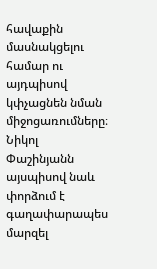հավաքին մասնակցելու համար ու այդպիսով կփչացնեն նման միջոցառումները։
Նիկոլ Փաշինյանն այսպիսով նաև փորձում է գաղափարապես մարզել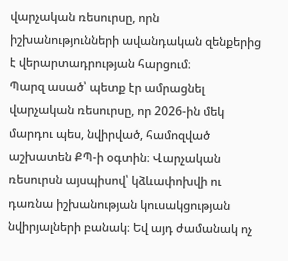վարչական ռեսուրսը, որն իշխանությունների ավանդական զենքերից է վերարտադրության հարցում։
Պարզ ասած՝ պետք էր ամրացնել վարչական ռեսուրսը, որ 2026-ին մեկ մարդու պես, նվիրված, համոզված աշխատեն ՔՊ-ի օգտին։ Վարչական ռեսուրսն այսպիսով՝ կձևափոխվի ու դառնա իշխանության կուսակցության նվիրյալների բանակ։ Եվ այդ ժամանակ ոչ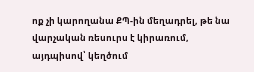ոք չի կարողանա ՔՊ-ին մեղադրել, թե նա վարչական ռեսուրս է կիրառում, այդպիսով՝ կեղծում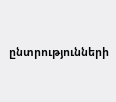ընտրությունների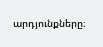արդյունքները։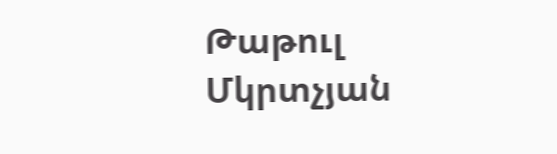Թաթուլ Մկրտչյան